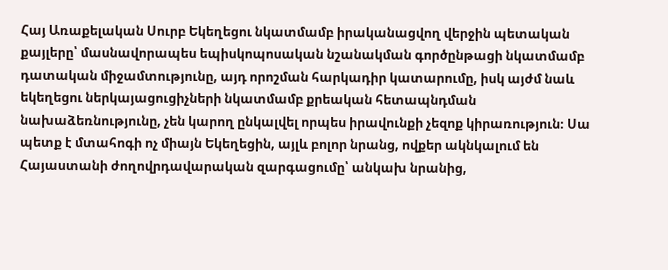Հայ Առաքելական Սուրբ Եկեղեցու նկատմամբ իրականացվող վերջին պետական քայլերը՝ մասնավորապես եպիսկոպոսական նշանակման գործընթացի նկատմամբ դատական միջամտությունը, այդ որոշման հարկադիր կատարումը, իսկ այժմ նաև եկեղեցու ներկայացուցիչների նկատմամբ քրեական հետապնդման նախաձեռնությունը, չեն կարող ընկալվել որպես իրավունքի չեզոք կիրառություն։ Սա պետք է մտահոգի ոչ միայն Եկեղեցին, այլև բոլոր նրանց, ովքեր ակնկալում են Հայաստանի ժողովրդավարական զարգացումը՝ անկախ նրանից,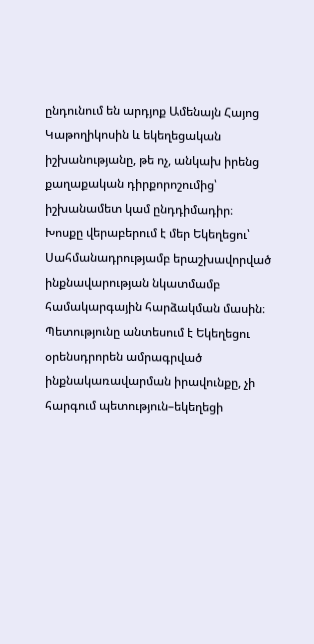ընդունում են արդյոք Ամենայն Հայոց Կաթողիկոսին և եկեղեցական իշխանությանը, թե ոչ, անկախ իրենց քաղաքական դիրքորոշումից՝ իշխանամետ կամ ընդդիմադիր։
Խոսքը վերաբերում է մեր Եկեղեցու՝ Սահմանադրությամբ երաշխավորված ինքնավարության նկատմամբ համակարգային հարձակման մասին։ Պետությունը անտեսում է Եկեղեցու օրենսդրորեն ամրագրված ինքնակառավարման իրավունքը, չի հարգում պետություն–եկեղեցի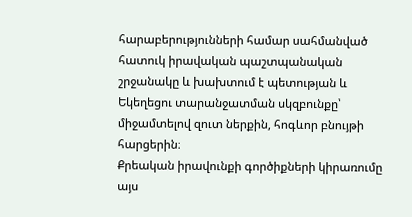հարաբերությունների համար սահմանված հատուկ իրավական պաշտպանական շրջանակը և խախտում է պետության և Եկեղեցու տարանջատման սկզբունքը՝ միջամտելով զուտ ներքին, հոգևոր բնույթի հարցերին։
Քրեական իրավունքի գործիքների կիրառումը այս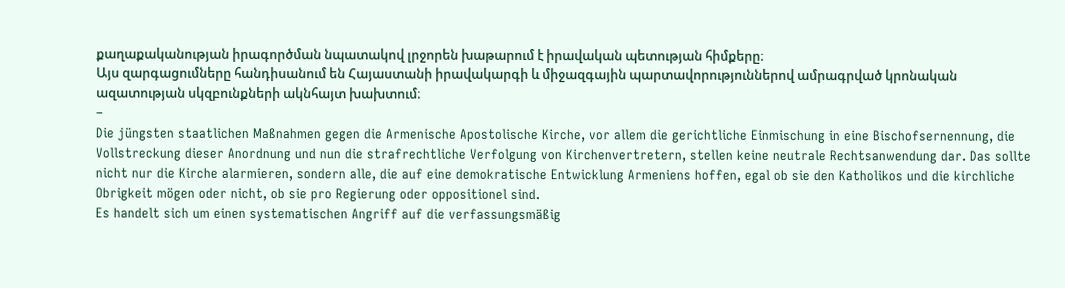քաղաքականության իրագործման նպատակով լրջորեն խաթարում է իրավական պետության հիմքերը։
Այս զարգացումները հանդիսանում են Հայաստանի իրավակարգի և միջազգային պարտավորություններով ամրագրված կրոնական ազատության սկզբունքների ակնհայտ խախտում։
–
Die jüngsten staatlichen Maßnahmen gegen die Armenische Apostolische Kirche, vor allem die gerichtliche Einmischung in eine Bischofsernennung, die Vollstreckung dieser Anordnung und nun die strafrechtliche Verfolgung von Kirchenvertretern, stellen keine neutrale Rechtsanwendung dar. Das sollte nicht nur die Kirche alarmieren, sondern alle, die auf eine demokratische Entwicklung Armeniens hoffen, egal ob sie den Katholikos und die kirchliche Obrigkeit mögen oder nicht, ob sie pro Regierung oder oppositionel sind.
Es handelt sich um einen systematischen Angriff auf die verfassungsmäßig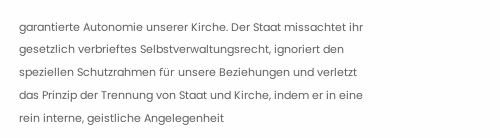garantierte Autonomie unserer Kirche. Der Staat missachtet ihr gesetzlich verbrieftes Selbstverwaltungsrecht, ignoriert den speziellen Schutzrahmen für unsere Beziehungen und verletzt das Prinzip der Trennung von Staat und Kirche, indem er in eine rein interne, geistliche Angelegenheit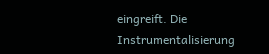eingreift. Die Instrumentalisierung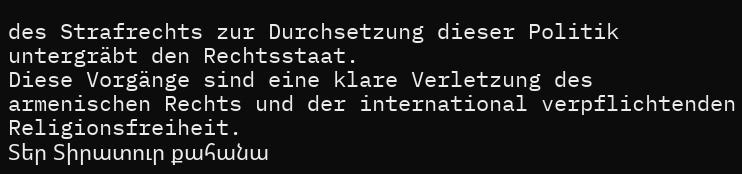des Strafrechts zur Durchsetzung dieser Politik untergräbt den Rechtsstaat.
Diese Vorgänge sind eine klare Verletzung des armenischen Rechts und der international verpflichtenden Religionsfreiheit.
Տեր Տիրատուր քահանա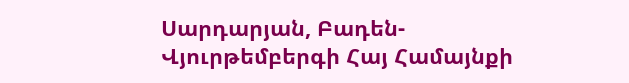Սարդարյան, Բադեն-Վյուրթեմբերգի Հայ Համայնքի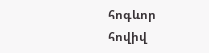հոգևոր հովիվ